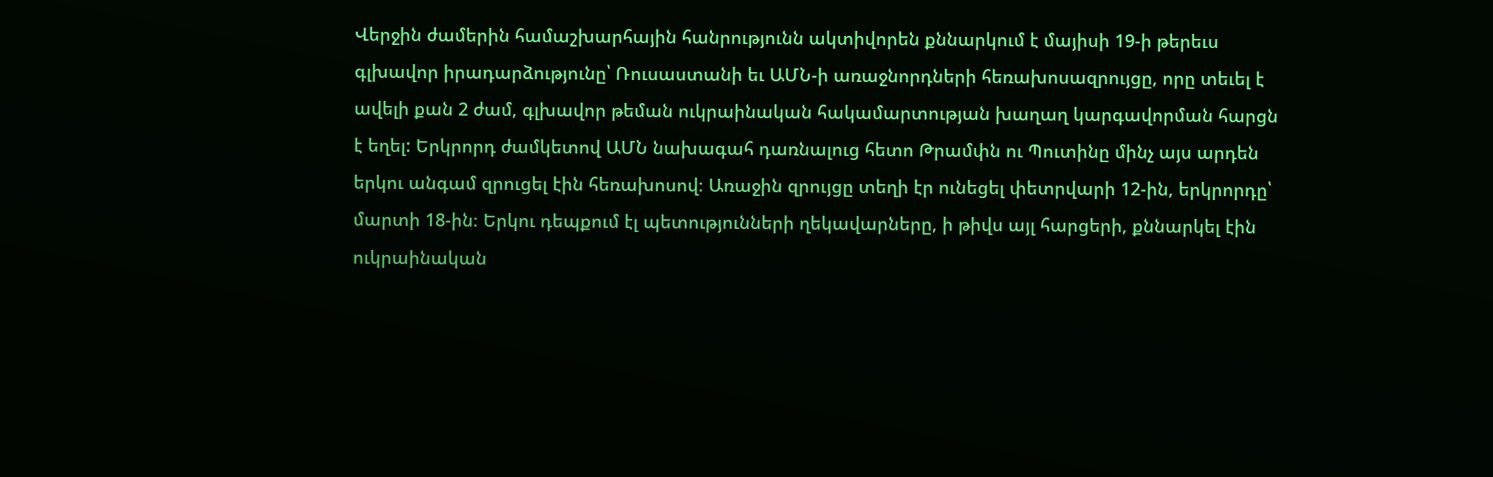Վերջին ժամերին համաշխարհային հանրությունն ակտիվորեն քննարկում է մայիսի 19-ի թերեւս գլխավոր իրադարձությունը՝ Ռուսաստանի եւ ԱՄՆ-ի առաջնորդների հեռախոսազրույցը, որը տեւել է ավելի քան 2 ժամ, գլխավոր թեման ուկրաինական հակամարտության խաղաղ կարգավորման հարցն է եղել: Երկրորդ ժամկետով ԱՄՆ նախագահ դառնալուց հետո Թրամփն ու Պուտինը մինչ այս արդեն երկու անգամ զրուցել էին հեռախոսով։ Առաջին զրույցը տեղի էր ունեցել փետրվարի 12-ին, երկրորդը՝ մարտի 18-ին։ Երկու դեպքում էլ պետությունների ղեկավարները, ի թիվս այլ հարցերի, քննարկել էին ուկրաինական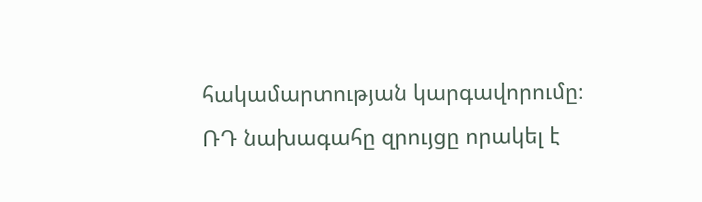հակամարտության կարգավորումը։
ՌԴ նախագահը զրույցը որակել է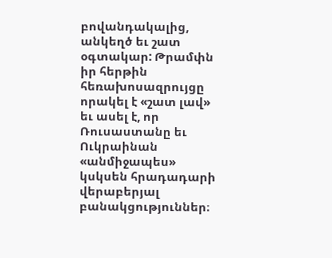բովանդակալից, անկեղծ եւ շատ օգտակար: Թրամփն իր հերթին հեռախոսազրույցը որակել է «շատ լավ» եւ ասել է, որ Ռուսաստանը եւ Ուկրաինան «անմիջապես» կսկսեն հրադադարի վերաբերյալ բանակցություններ։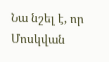Նա նշել է, որ Մոսկվան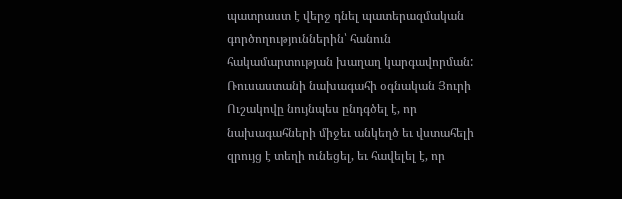պատրաստ է վերջ դնել պատերազմական գործողություններին՝ հանուն հակամարտության խաղաղ կարգավորման: Ռուսաստանի նախագահի օգնական Յուրի Ուշակովը նույնպես ընդգծել է, որ նախագահների միջեւ անկեղծ եւ վստահելի զրույց է տեղի ունեցել, եւ հավելել է, որ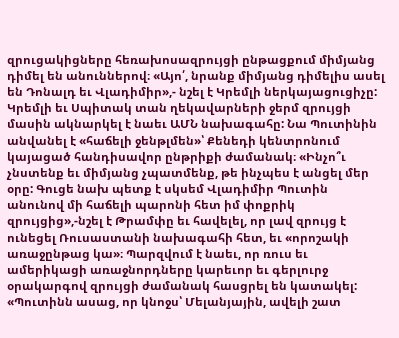զրուցակիցները հեռախոսազրույցի ընթացքում միմյանց դիմել են անուններով։ «Այո՛, նրանք միմյանց դիմելիս ասել են Դոնալդ եւ Վլադիմիր»,- նշել է Կրեմլի ներկայացուցիչը:
Կրեմլի եւ Սպիտակ տան ղեկավարների ջերմ զրույցի մասին ակնարկել է նաեւ ԱՄՆ նախագահը: Նա Պուտինին անվանել է «հաճելի ջենթլմեն»՝ Քենեդի կենտրոնում կայացած հանդիսավոր ընթրիքի ժամանակ։ «Ինչո՞ւ չնստենք եւ միմյանց չպատմենք, թե ինչպես է անցել մեր օրը: Գուցե նախ պետք է սկսեմ Վլադիմիր Պուտին անունով մի հաճելի պարոնի հետ իմ փոքրիկ զրույցից»,-նշել է Թրամփը եւ հավելել, որ լավ զրույց է ունեցել Ռուսաստանի նախագահի հետ, եւ «որոշակի առաջընթաց կա»։ Պարզվում է նաեւ, որ ռուս եւ ամերիկացի առաջնորդները կարեւոր եւ գերլուրջ օրակարգով զրույցի ժամանակ հասցրել են կատակել: «Պուտինն ասաց, որ կնոջս՝ Մելանյային, ավելի շատ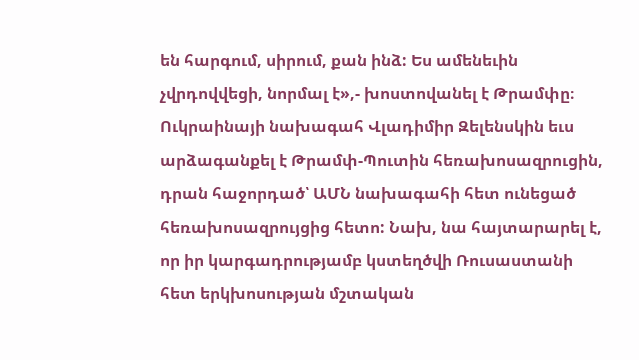են հարգում, սիրում, քան ինձ: Ես ամենեւին չվրդովվեցի, նորմալ է»,- խոստովանել է Թրամփը։
Ուկրաինայի նախագահ Վլադիմիր Զելենսկին եւս արձագանքել է Թրամփ-Պուտին հեռախոսազրուցին, դրան հաջորդած՝ ԱՄՆ նախագահի հետ ունեցած հեռախոսազրույցից հետո: Նախ, նա հայտարարել է, որ իր կարգադրությամբ կստեղծվի Ռուսաստանի հետ երկխոսության մշտական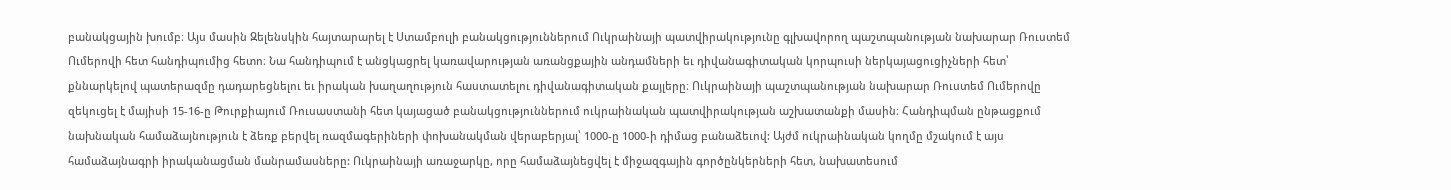բանակցային խումբ։ Այս մասին Զելենսկին հայտարարել է Ստամբուլի բանակցություններում Ուկրաինայի պատվիրակությունը գլխավորող պաշտպանության նախարար Ռուստեմ Ումերովի հետ հանդիպումից հետո։ Նա հանդիպում է անցկացրել կառավարության առանցքային անդամների եւ դիվանագիտական կորպուսի ներկայացուցիչների հետ՝ քննարկելով պատերազմը դադարեցնելու եւ իրական խաղաղություն հաստատելու դիվանագիտական քայլերը։ Ուկրաինայի պաշտպանության նախարար Ռուստեմ Ումերովը զեկուցել է մայիսի 15-16-ը Թուրքիայում Ռուսաստանի հետ կայացած բանակցություններում ուկրաինական պատվիրակության աշխատանքի մասին։ Հանդիպման ընթացքում նախնական համաձայնություն է ձեռք բերվել ռազմագերիների փոխանակման վերաբերյալ՝ 1000-ը 1000-ի դիմաց բանաձեւով: Այժմ ուկրաինական կողմը մշակում է այս համաձայնագրի իրականացման մանրամասները: Ուկրաինայի առաջարկը, որը համաձայնեցվել է միջազգային գործընկերների հետ, նախատեսում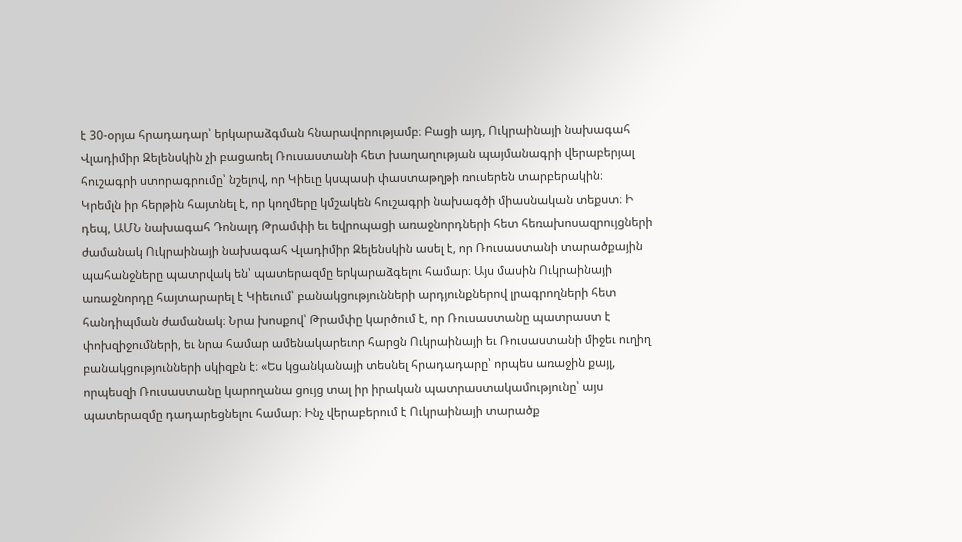է 30-օրյա հրադադար՝ երկարաձգման հնարավորությամբ։ Բացի այդ, Ուկրաինայի նախագահ Վլադիմիր Զելենսկին չի բացառել Ռուսաստանի հետ խաղաղության պայմանագրի վերաբերյալ հուշագրի ստորագրումը՝ նշելով, որ Կիեւը կսպասի փաստաթղթի ռուսերեն տարբերակին։
Կրեմլն իր հերթին հայտնել է, որ կողմերը կմշակեն հուշագրի նախագծի միասնական տեքստ։ Ի դեպ, ԱՄՆ նախագահ Դոնալդ Թրամփի եւ եվրոպացի առաջնորդների հետ հեռախոսազրույցների ժամանակ Ուկրաինայի նախագահ Վլադիմիր Զելենսկին ասել է, որ Ռուսաստանի տարածքային պահանջները պատրվակ են՝ պատերազմը երկարաձգելու համար։ Այս մասին Ուկրաինայի առաջնորդը հայտարարել է Կիեւում՝ բանակցությունների արդյունքներով լրագրողների հետ հանդիպման ժամանակ։ Նրա խոսքով՝ Թրամփը կարծում է, որ Ռուսաստանը պատրաստ է փոխզիջումների, եւ նրա համար ամենակարեւոր հարցն Ուկրաինայի եւ Ռուսաստանի միջեւ ուղիղ բանակցությունների սկիզբն է։ «Ես կցանկանայի տեսնել հրադադարը՝ որպես առաջին քայլ, որպեսզի Ռուսաստանը կարողանա ցույց տալ իր իրական պատրաստակամությունը՝ այս պատերազմը դադարեցնելու համար։ Ինչ վերաբերում է Ուկրաինայի տարածք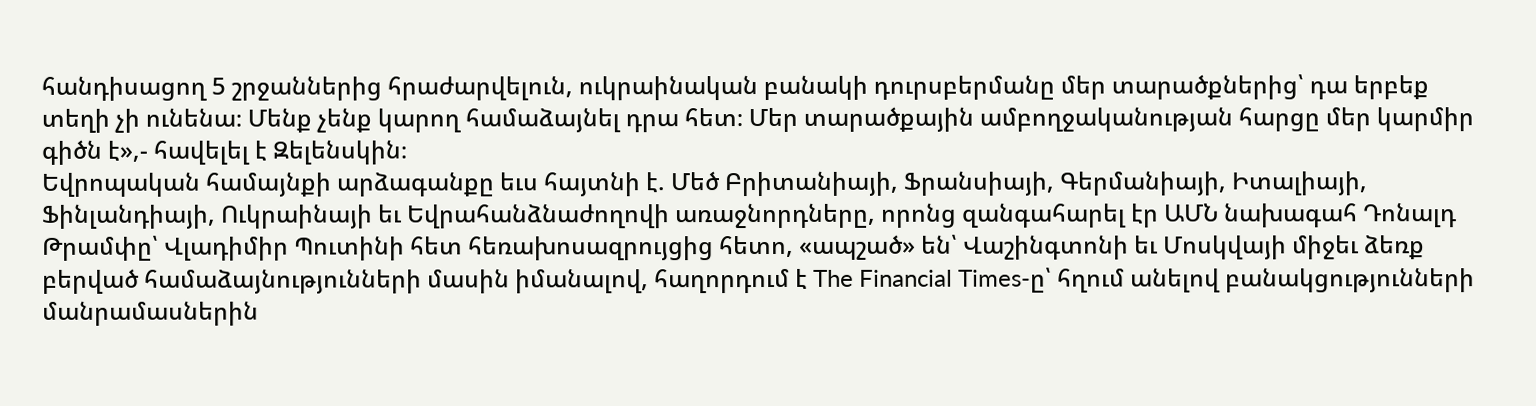հանդիսացող 5 շրջաններից հրաժարվելուն, ուկրաինական բանակի դուրսբերմանը մեր տարածքներից՝ դա երբեք տեղի չի ունենա։ Մենք չենք կարող համաձայնել դրա հետ։ Մեր տարածքային ամբողջականության հարցը մեր կարմիր գիծն է»,- հավելել է Զելենսկին։
Եվրոպական համայնքի արձագանքը եւս հայտնի է. Մեծ Բրիտանիայի, Ֆրանսիայի, Գերմանիայի, Իտալիայի, Ֆինլանդիայի, Ուկրաինայի եւ Եվրահանձնաժողովի առաջնորդները, որոնց զանգահարել էր ԱՄՆ նախագահ Դոնալդ Թրամփը՝ Վլադիմիր Պուտինի հետ հեռախոսազրույցից հետո, «ապշած» են՝ Վաշինգտոնի եւ Մոսկվայի միջեւ ձեռք բերված համաձայնությունների մասին իմանալով, հաղորդում է The Financial Times-ը՝ հղում անելով բանակցությունների մանրամասներին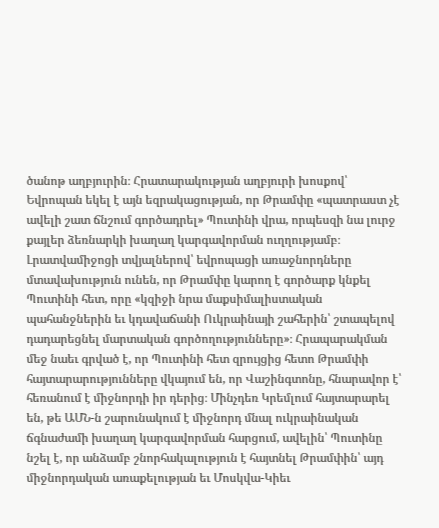ծանոթ աղբյուրին։ Հրատարակության աղբյուրի խոսքով՝ Եվրոպան եկել է այն եզրակացության, որ Թրամփը «պատրաստ չէ ավելի շատ ճնշում գործադրել» Պուտինի վրա, որպեսզի նա լուրջ քայլեր ձեռնարկի խաղաղ կարգավորման ուղղությամբ։ Լրատվամիջոցի տվյալներով՝ եվրոպացի առաջնորդները մտավախություն ունեն, որ Թրամփը կարող է գործարք կնքել Պուտինի հետ, որը «կզիջի նրա մաքսիմալիստական պահանջներին եւ կդավաճանի Ուկրաինայի շահերին՝ շտապելով դադարեցնել մարտական գործողությունները»։ Հրապարակման մեջ նաեւ գրված է, որ Պուտինի հետ զրույցից հետո Թրամփի հայտարարությունները վկայում են, որ Վաշինգտոնը, հնարավոր է՝ հեռանում է միջնորդի իր դերից։ Մինչդեռ Կրեմլում հայտարարել են, թե ԱՄՆ-ն շարունակում է միջնորդ մնալ ուկրաինական ճգնաժամի խաղաղ կարգավորման հարցում, ավելին՝ Պուտինը նշել է, որ անձամբ շնորհակալություն է հայտնել Թրամփին՝ այդ միջնորդական առաքելության եւ Մոսկվա-Կիեւ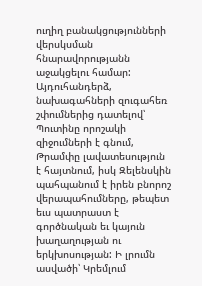ուղիղ բանակցությունների վերսկսման հնարավորությանն աջակցելու համար:
Այդուհանդերձ, նախագահների զուգահեռ շփումներից դատելով՝ Պուտինը որոշակի զիջումների է գնում, Թրամփը լավատեսություն է հայտնում, իսկ Զելենսկին պահպանում է իրեն բնորոշ վերապահումները, թեպետ եւս պատրաստ է գործնական եւ կայուն խաղաղության ու երկխոսության: Ի լրումն ասվածի՝ Կրեմլում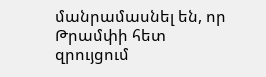մանրամասնել են, որ Թրամփի հետ զրույցում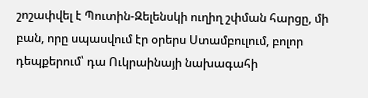շոշափվել է Պուտին-Զելենսկի ուղիղ շփման հարցը, մի բան, որը սպասվում էր օրերս Ստամբուլում, բոլոր դեպքերում՝ դա Ուկրաինայի նախագահի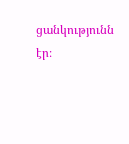ցանկությունն էր։